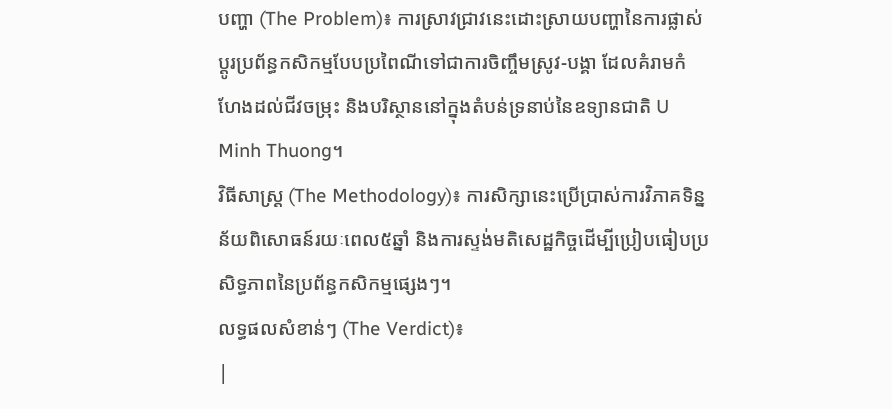បញ្ហា (The Problem)៖ ការស្រាវជ្រាវនេះដោះស្រាយបញ្ហានៃការផ្លាស់ប្តូរប្រព័ន្ធកសិកម្មបែបប្រពៃណីទៅជាការចិញ្ចឹមស្រូវ-បង្គា ដែលគំរាមកំហែងដល់ជីវចម្រុះ និងបរិស្ថាននៅក្នុងតំបន់ទ្រនាប់នៃឧទ្យានជាតិ U Minh Thuong។
វិធីសាស្ត្រ (The Methodology)៖ ការសិក្សានេះប្រើប្រាស់ការវិភាគទិន្នន័យពិសោធន៍រយៈពេល៥ឆ្នាំ និងការស្ទង់មតិសេដ្ឋកិច្ចដើម្បីប្រៀបធៀបប្រសិទ្ធភាពនៃប្រព័ន្ធកសិកម្មផ្សេងៗ។
លទ្ធផលសំខាន់ៗ (The Verdict)៖
|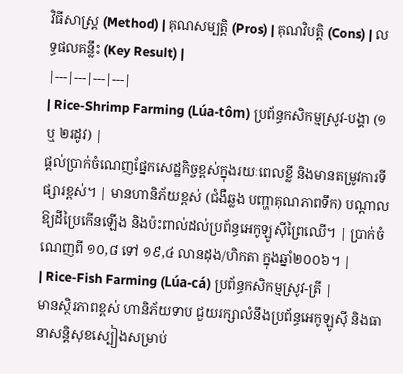វិធីសាស្ត្រ (Method) | គុណសម្បត្តិ (Pros) | គុណវិបត្តិ (Cons) | លទ្ធផលគន្លឹះ (Key Result) |
|---|---|---|---|
| Rice-Shrimp Farming (Lúa-tôm) ប្រព័ន្ធកសិកម្មស្រូវ-បង្គា (១ ឬ ២រដូវ) |
ផ្តល់ប្រាក់ចំណេញផ្នែកសេដ្ឋកិច្ចខ្ពស់ក្នុងរយៈពេលខ្លី និងមានតម្រូវការទីផ្សារខ្ពស់។ | មានហានិភ័យខ្ពស់ (ជំងឺឆ្លង បញ្ហាគុណភាពទឹក) បណ្តាលឱ្យដីប្រៃកើនឡើង និងប៉ះពាល់ដល់ប្រព័ន្ធអេកូឡូស៊ីព្រៃឈើ។ | ប្រាក់ចំណេញពី ១០,៨ ទៅ ១៩,៤ លានដុង/ហិកតា ក្នុងឆ្នាំ២០០៦។ |
| Rice-Fish Farming (Lúa-cá) ប្រព័ន្ធកសិកម្មស្រូវ-ត្រី |
មានស្ថិរភាពខ្ពស់ ហានិភ័យទាប ជួយរក្សាលំនឹងប្រព័ន្ធអេកូឡូស៊ី និងធានាសន្តិសុខស្បៀងសម្រាប់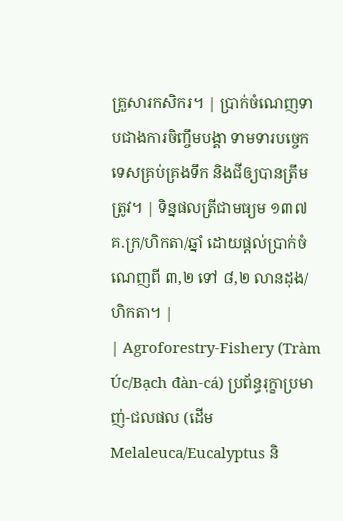គ្រួសារកសិករ។ | ប្រាក់ចំណេញទាបជាងការចិញ្ចឹមបង្គា ទាមទារបច្ចេកទេសគ្រប់គ្រងទឹក និងជីឲ្យបានត្រឹមត្រូវ។ | ទិន្នផលត្រីជាមធ្យម ១៣៧ គ.ក្រ/ហិកតា/ឆ្នាំ ដោយផ្តល់ប្រាក់ចំណេញពី ៣,២ ទៅ ៨,២ លានដុង/ហិកតា។ |
| Agroforestry-Fishery (Tràm Úc/Bạch đàn-cá) ប្រព័ន្ធរុក្ខាប្រមាញ់-ជលផល (ដើម Melaleuca/Eucalyptus និ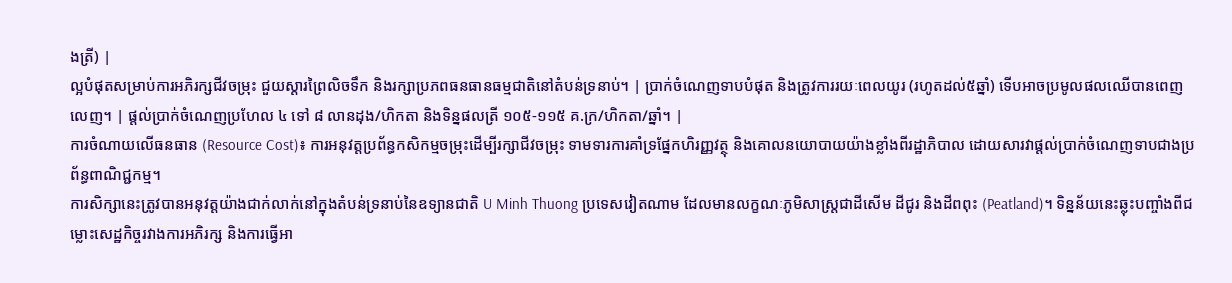ងត្រី) |
ល្អបំផុតសម្រាប់ការអភិរក្សជីវចម្រុះ ជួយស្តារព្រៃលិចទឹក និងរក្សាប្រភពធនធានធម្មជាតិនៅតំបន់ទ្រនាប់។ | ប្រាក់ចំណេញទាបបំផុត និងត្រូវការរយៈពេលយូរ (រហូតដល់៥ឆ្នាំ) ទើបអាចប្រមូលផលឈើបានពេញលេញ។ | ផ្តល់ប្រាក់ចំណេញប្រហែល ៤ ទៅ ៨ លានដុង/ហិកតា និងទិន្នផលត្រី ១០៥-១១៥ គ.ក្រ/ហិកតា/ឆ្នាំ។ |
ការចំណាយលើធនធាន (Resource Cost)៖ ការអនុវត្តប្រព័ន្ធកសិកម្មចម្រុះដើម្បីរក្សាជីវចម្រុះ ទាមទារការគាំទ្រផ្នែកហិរញ្ញវត្ថុ និងគោលនយោបាយយ៉ាងខ្លាំងពីរដ្ឋាភិបាល ដោយសារវាផ្តល់ប្រាក់ចំណេញទាបជាងប្រព័ន្ធពាណិជ្ជកម្ម។
ការសិក្សានេះត្រូវបានអនុវត្តយ៉ាងជាក់លាក់នៅក្នុងតំបន់ទ្រនាប់នៃឧទ្យានជាតិ U Minh Thuong ប្រទេសវៀតណាម ដែលមានលក្ខណៈភូមិសាស្រ្តជាដីសើម ដីជូរ និងដីពពុះ (Peatland)។ ទិន្នន័យនេះឆ្លុះបញ្ចាំងពីជម្លោះសេដ្ឋកិច្ចរវាងការអភិរក្ស និងការធ្វើអា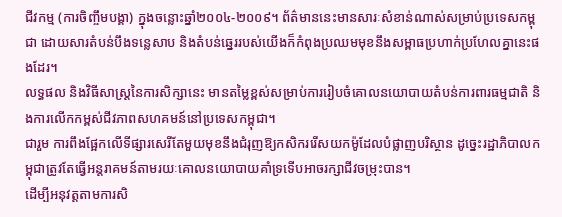ជីវកម្ម (ការចិញ្ចឹមបង្គា) ក្នុងចន្លោះឆ្នាំ២០០៤-២០០៩។ ព័ត៌មាននេះមានសារៈសំខាន់ណាស់សម្រាប់ប្រទេសកម្ពុជា ដោយសារតំបន់បឹងទន្លេសាប និងតំបន់ឆ្នេររបស់យើងក៏កំពុងប្រឈមមុខនឹងសម្ពាធប្រហាក់ប្រហែលគ្នានេះផងដែរ។
លទ្ធផល និងវិធីសាស្ត្រនៃការសិក្សានេះ មានតម្លៃខ្ពស់សម្រាប់ការរៀបចំគោលនយោបាយតំបន់ការពារធម្មជាតិ និងការលើកកម្ពស់ជីវភាពសហគមន៍នៅប្រទេសកម្ពុជា។
ជារួម ការពឹងផ្អែកលើទីផ្សារសេរីតែមួយមុខនឹងជំរុញឱ្យកសិកររើសយកម៉ូដែលបំផ្លាញបរិស្ថាន ដូច្នេះរដ្ឋាភិបាលកម្ពុជាត្រូវតែធ្វើអន្តរាគមន៍តាមរយៈគោលនយោបាយគាំទ្រទើបអាចរក្សាជីវចម្រុះបាន។
ដើម្បីអនុវត្តតាមការសិ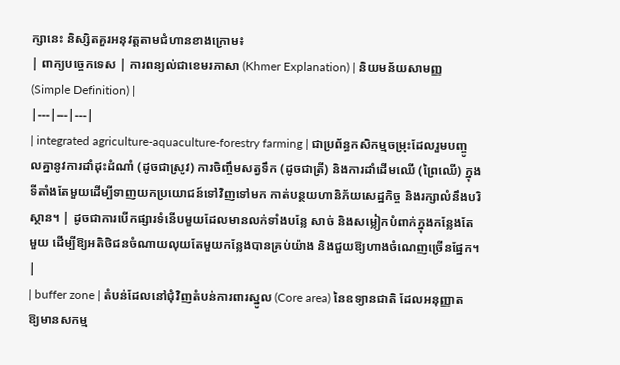ក្សានេះ និស្សិតគួរអនុវត្តតាមជំហានខាងក្រោម៖
| ពាក្យបច្ចេកទេស | ការពន្យល់ជាខេមរភាសា (Khmer Explanation) | និយមន័យសាមញ្ញ (Simple Definition) |
|---|---|---|
| integrated agriculture-aquaculture-forestry farming | ជាប្រព័ន្ធកសិកម្មចម្រុះដែលរួមបញ្ចូលគ្នានូវការដាំដុះដំណាំ (ដូចជាស្រូវ) ការចិញ្ចឹមសត្វទឹក (ដូចជាត្រី) និងការដាំដើមឈើ (ព្រៃឈើ) ក្នុងទីតាំងតែមួយដើម្បីទាញយកប្រយោជន៍ទៅវិញទៅមក កាត់បន្ថយហានិភ័យសេដ្ឋកិច្ច និងរក្សាលំនឹងបរិស្ថាន។ | ដូចជាការបើកផ្សារទំនើបមួយដែលមានលក់ទាំងបន្លែ សាច់ និងសម្លៀកបំពាក់ក្នុងកន្លែងតែមួយ ដើម្បីឱ្យអតិថិជនចំណាយលុយតែមួយកន្លែងបានគ្រប់យ៉ាង និងជួយឱ្យហាងចំណេញច្រើនផ្នែក។ |
| buffer zone | តំបន់ដែលនៅជុំវិញតំបន់ការពារស្នូល (Core area) នៃឧទ្យានជាតិ ដែលអនុញ្ញាតឱ្យមានសកម្ម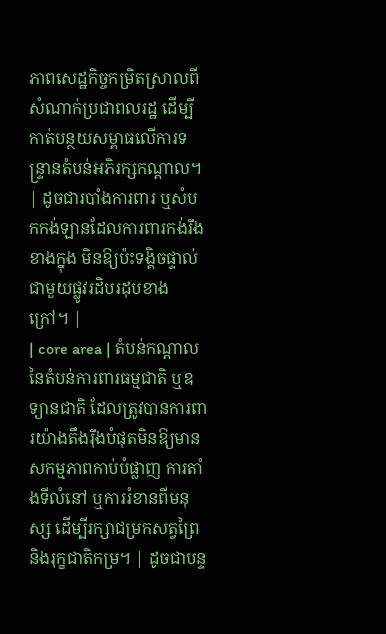ភាពសេដ្ឋកិច្ចកម្រិតស្រាលពីសំណាក់ប្រជាពលរដ្ឋ ដើម្បីកាត់បន្ថយសម្ពាធលើការទន្ទ្រានតំបន់អភិរក្សកណ្តាល។ | ដូចជារបាំងការពារ ឬសំបកកង់ឡានដែលការពារកង់រឹងខាងក្នុង មិនឱ្យប៉ះទង្គិចផ្ទាល់ជាមួយផ្លូវរដិបរដុបខាងក្រៅ។ |
| core area | តំបន់កណ្តាលនៃតំបន់ការពារធម្មជាតិ ឬឧទ្យានជាតិ ដែលត្រូវបានការពារយ៉ាងតឹងរ៉ឹងបំផុតមិនឱ្យមានសកម្មភាពកាប់បំផ្លាញ ការតាំងទីលំនៅ ឬការរំខានពីមនុស្ស ដើម្បីរក្សាជម្រកសត្វព្រៃ និងរុក្ខជាតិកម្រ។ | ដូចជាបន្ទ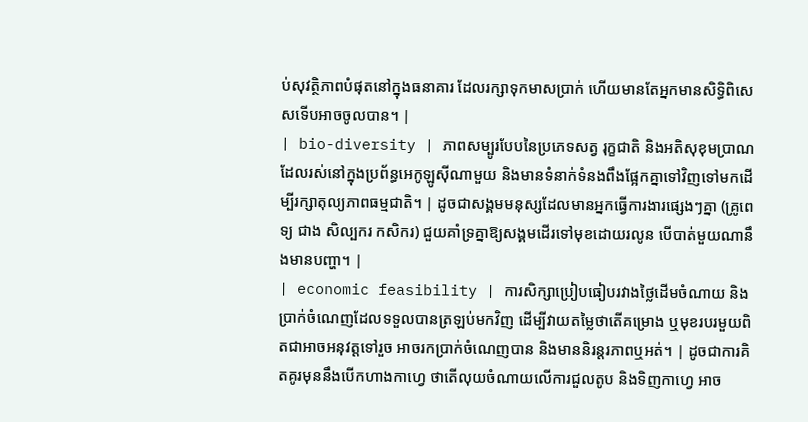ប់សុវត្ថិភាពបំផុតនៅក្នុងធនាគារ ដែលរក្សាទុកមាសប្រាក់ ហើយមានតែអ្នកមានសិទ្ធិពិសេសទើបអាចចូលបាន។ |
| bio-diversity | ភាពសម្បូរបែបនៃប្រភេទសត្វ រុក្ខជាតិ និងអតិសុខុមប្រាណ ដែលរស់នៅក្នុងប្រព័ន្ធអេកូឡូស៊ីណាមួយ និងមានទំនាក់ទំនងពឹងផ្អែកគ្នាទៅវិញទៅមកដើម្បីរក្សាតុល្យភាពធម្មជាតិ។ | ដូចជាសង្គមមនុស្សដែលមានអ្នកធ្វើការងារផ្សេងៗគ្នា (គ្រូពេទ្យ ជាង សិល្បករ កសិករ) ជួយគាំទ្រគ្នាឱ្យសង្គមដើរទៅមុខដោយរលូន បើបាត់មួយណានឹងមានបញ្ហា។ |
| economic feasibility | ការសិក្សាប្រៀបធៀបរវាងថ្លៃដើមចំណាយ និងប្រាក់ចំណេញដែលទទួលបានត្រឡប់មកវិញ ដើម្បីវាយតម្លៃថាតើគម្រោង ឬមុខរបរមួយពិតជាអាចអនុវត្តទៅរួច អាចរកប្រាក់ចំណេញបាន និងមាននិរន្តរភាពឬអត់។ | ដូចជាការគិតគូរមុននឹងបើកហាងកាហ្វេ ថាតើលុយចំណាយលើការជួលតូប និងទិញកាហ្វេ អាច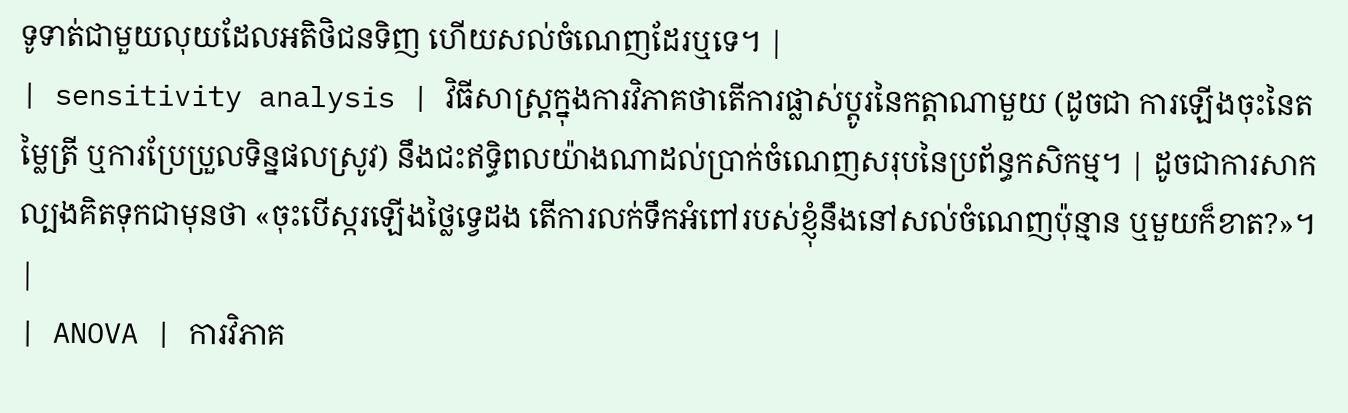ទូទាត់ជាមួយលុយដែលអតិថិជនទិញ ហើយសល់ចំណេញដែរឬទេ។ |
| sensitivity analysis | វិធីសាស្ត្រក្នុងការវិភាគថាតើការផ្លាស់ប្តូរនៃកត្តាណាមួយ (ដូចជា ការឡើងចុះនៃតម្លៃត្រី ឬការប្រែប្រួលទិន្នផលស្រូវ) នឹងជះឥទ្ធិពលយ៉ាងណាដល់ប្រាក់ចំណេញសរុបនៃប្រព័ន្ធកសិកម្ម។ | ដូចជាការសាកល្បងគិតទុកជាមុនថា «ចុះបើស្ករឡើងថ្លៃទ្វេដង តើការលក់ទឹកអំពៅរបស់ខ្ញុំនឹងនៅសល់ចំណេញប៉ុន្មាន ឬមួយក៏ខាត?»។ |
| ANOVA | ការវិភាគ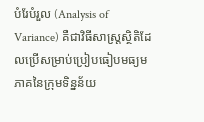បំរែបំរួល (Analysis of Variance) គឺជាវិធីសាស្ត្រស្ថិតិដែលប្រើសម្រាប់ប្រៀបធៀបមធ្យមភាគនៃក្រុមទិន្នន័យ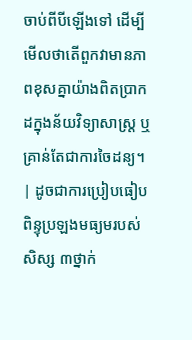ចាប់ពីបីឡើងទៅ ដើម្បីមើលថាតើពួកវាមានភាពខុសគ្នាយ៉ាងពិតប្រាកដក្នុងន័យវិទ្យាសាស្ត្រ ឬគ្រាន់តែជាការចៃដន្យ។ | ដូចជាការប្រៀបធៀបពិន្ទុប្រឡងមធ្យមរបស់សិស្ស ៣ថ្នាក់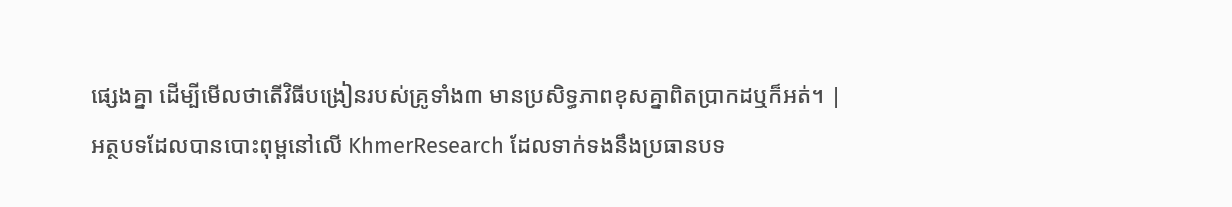ផ្សេងគ្នា ដើម្បីមើលថាតើវិធីបង្រៀនរបស់គ្រូទាំង៣ មានប្រសិទ្ធភាពខុសគ្នាពិតប្រាកដឬក៏អត់។ |
អត្ថបទដែលបានបោះពុម្ពនៅលើ KhmerResearch ដែលទាក់ទងនឹងប្រធានបទ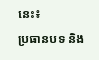នេះ៖
ប្រធានបទ និង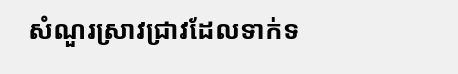សំណួរស្រាវជ្រាវដែលទាក់ទ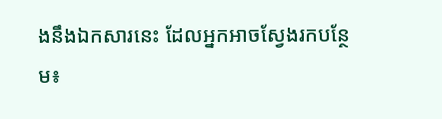ងនឹងឯកសារនេះ ដែលអ្នកអាចស្វែងរកបន្ថែម៖